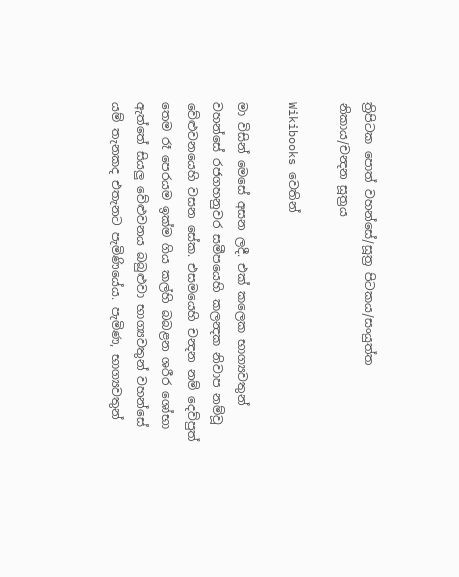ත්‍රිපිටක පොත් වහන්සේ/සූත්‍ර පිටකය/සංයුත්ත නිකාය/චන්‍දන සූත්‍රය

Wikibooks වෙතින්

මා විසින් මෙසේ අසන ලදී. එක් කලෙක භාග්‍යවතුන් වහන්සේ රජගහනුවර සමීපයෙහි කලන්‍දක නිවාප නම්වූ වේළුවනයෙහි වසන සේක. එසමයෙහි චන්‍දන නම් දෙව්පුත් තෙම රෑ පෙරයම ඉක්ම ගිය කල්හි බබළන ශරීර ශෝභා ඇත්තේ සියලු වේළුවනය බබුළුවා භාග්‍යවතුන් වහන්සේ යම් තැනකද එතැනට පැමිණියේය. පැමිණ, භාග්‍යවතුන්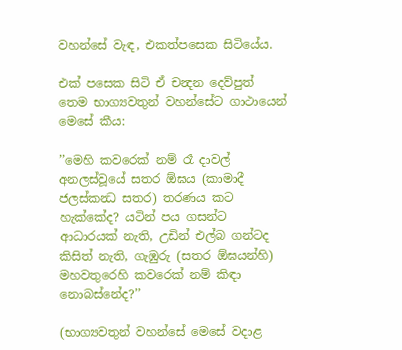වහන්සේ වැඳ, එකත්පසෙක සිටියේය.

එක් පසෙක සිටි ඒ චන්‍දන දෙව්පුත් තෙම භාග්‍යවතුන් වහන්සේට ගාථායෙන් මෙසේ කීය:

’’මෙහි කවරෙක් නම් රෑ දාවල් අනලස්වූයේ සතර ඕඝය (කාමාදී ජලස්කන්‍ධ සතර) තරණය කට හැක්කේද? යටින් පය ගසන්ට ආධාරයක් නැති, උඩින් එල්බ ගන්ටද කිසිත් නැති, ගැඹුරු (සතර ඕඝයන්හි) මහවතුරෙහි කවරෙක් නම් කිඳා නොබස්නේද?’’

(භාග්‍යවතුන් වහන්සේ මෙසේ වදාළ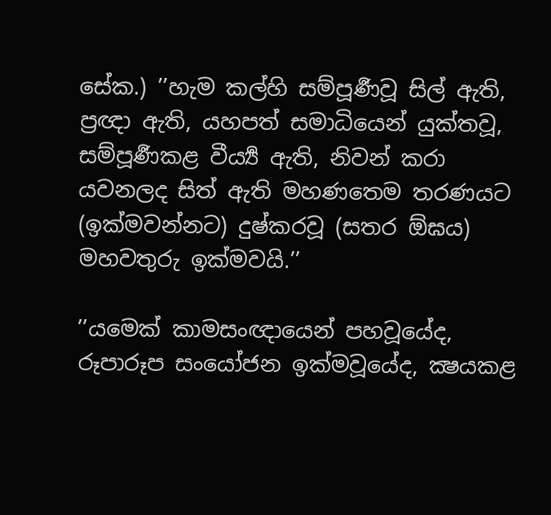සේක.) ’’හැම කල්හි සම්පූර්‍ණවූ සිල් ඇති, ප්‍රඥා ඇති, යහපත් සමාධියෙන් යුක්තවූ, සම්පූර්‍ණකළ වීර්‍ය්‍ය ඇති, නිවන් කරා යවනලද සිත් ඇති මහණතෙම තරණයට (ඉක්මවන්නට) දුෂ්කරවූ (සතර ඕඝය) මහවතුරු ඉක්මවයි.’’

’’යමෙක් කාමසංඥායෙන් පහවූයේද, රූපාරූප සංයෝජන ඉක්මවූයේද, ක්‍ෂයකළ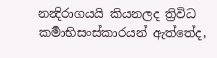නන්‍දිරාගයයි කියනලද ත්‍රිවිධ කර්‍මාභිසංස්කාරයන් ඇත්තේද,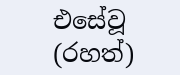එසේවූ (රහත්)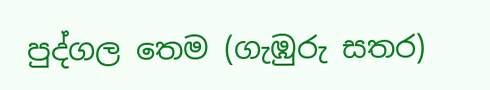පුද්ගල තෙම (ගැඹුරු සතර)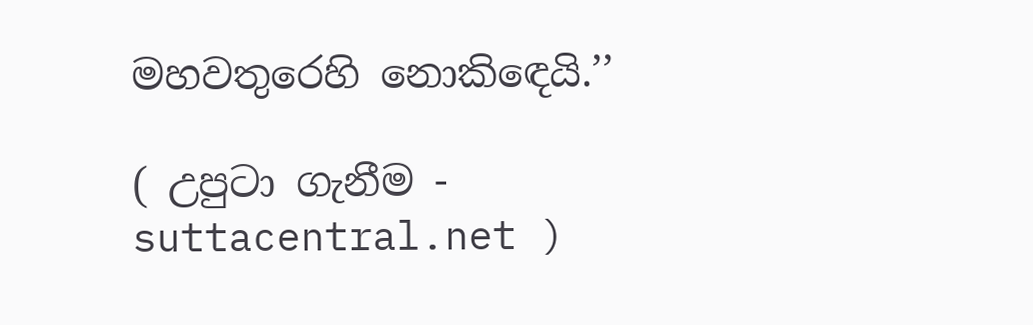මහවතුරෙහි නොකිඳෙයි.’’

( උපුටා ගැනීම - suttacentral.net )